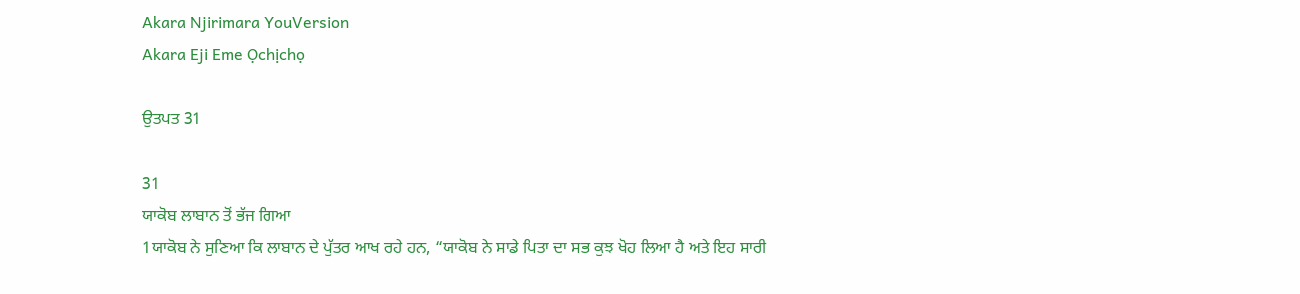Akara Njirimara YouVersion
Akara Eji Eme Ọchịchọ

ਉਤਪਤ 31

31
ਯਾਕੋਬ ਲਾਬਾਨ ਤੋਂ ਭੱਜ ਗਿਆ
1ਯਾਕੋਬ ਨੇ ਸੁਣਿਆ ਕਿ ਲਾਬਾਨ ਦੇ ਪੁੱਤਰ ਆਖ ਰਹੇ ਹਨ, “ਯਾਕੋਬ ਨੇ ਸਾਡੇ ਪਿਤਾ ਦਾ ਸਭ ਕੁਝ ਖੋਹ ਲਿਆ ਹੈ ਅਤੇ ਇਹ ਸਾਰੀ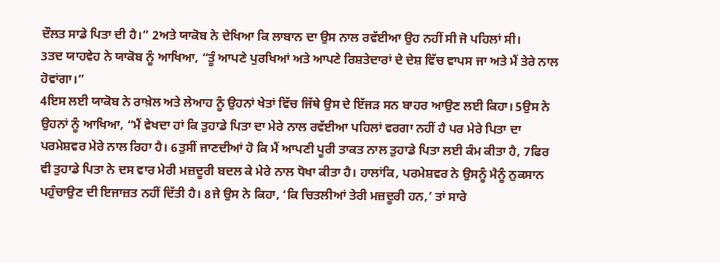ਦੌਲਤ ਸਾਡੇ ਪਿਤਾ ਦੀ ਹੈ।” 2ਅਤੇ ਯਾਕੋਬ ਨੇ ਦੇਖਿਆ ਕਿ ਲਾਬਾਨ ਦਾ ਉਸ ਨਾਲ ਰਵੱਈਆ ਉਹ ਨਹੀਂ ਸੀ ਜੋ ਪਹਿਲਾਂ ਸੀ।
3ਤਦ ਯਾਹਵੇਹ ਨੇ ਯਾਕੋਬ ਨੂੰ ਆਖਿਆ, “ਤੂੰ ਆਪਣੇ ਪੁਰਖਿਆਂ ਅਤੇ ਆਪਣੇ ਰਿਸ਼ਤੇਦਾਰਾਂ ਦੇ ਦੇਸ਼ ਵਿੱਚ ਵਾਪਸ ਜਾ ਅਤੇ ਮੈਂ ਤੇਰੇ ਨਾਲ ਹੋਵਾਂਗਾ।”
4ਇਸ ਲਈ ਯਾਕੋਬ ਨੇ ਰਾਖ਼ੇਲ ਅਤੇ ਲੇਆਹ ਨੂੰ ਉਹਨਾਂ ਖੇਤਾਂ ਵਿੱਚ ਜਿੱਥੇ ਉਸ ਦੇ ਇੱਜੜ ਸਨ ਬਾਹਰ ਆਉਣ ਲਈ ਕਿਹਾ। 5ਉਸ ਨੇ ਉਹਨਾਂ ਨੂੰ ਆਖਿਆ, “ਮੈਂ ਵੇਖਦਾ ਹਾਂ ਕਿ ਤੁਹਾਡੇ ਪਿਤਾ ਦਾ ਮੇਰੇ ਨਾਲ ਰਵੱਈਆ ਪਹਿਲਾਂ ਵਰਗਾ ਨਹੀਂ ਹੈ ਪਰ ਮੇਰੇ ਪਿਤਾ ਦਾ ਪਰਮੇਸ਼ਵਰ ਮੇਰੇ ਨਾਲ ਰਿਹਾ ਹੈ। 6ਤੁਸੀਂ ਜਾਣਦੀਆਂ ਹੋ ਕਿ ਮੈਂ ਆਪਣੀ ਪੂਰੀ ਤਾਕਤ ਨਾਲ ਤੁਹਾਡੇ ਪਿਤਾ ਲਈ ਕੰਮ ਕੀਤਾ ਹੈ, 7ਫਿਰ ਵੀ ਤੁਹਾਡੇ ਪਿਤਾ ਨੇ ਦਸ ਵਾਰ ਮੇਰੀ ਮਜ਼ਦੂਰੀ ਬਦਲ ਕੇ ਮੇਰੇ ਨਾਲ ਧੋਖਾ ਕੀਤਾ ਹੈ। ਹਾਲਾਂਕਿ, ਪਰਮੇਸ਼ਵਰ ਨੇ ਉਸਨੂੰ ਮੈਨੂੰ ਨੁਕਸਾਨ ਪਹੁੰਚਾਉਣ ਦੀ ਇਜਾਜ਼ਤ ਨਹੀਂ ਦਿੱਤੀ ਹੈ। 8ਜੇ ਉਸ ਨੇ ਕਿਹਾ, ‘ਕਿ ਚਿਤਲੀਆਂ ਤੇਰੀ ਮਜ਼ਦੂਰੀ ਹਨ,’ ਤਾਂ ਸਾਰੇ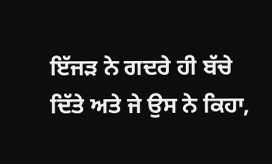ਇੱਜੜ ਨੇ ਗਦਰੇ ਹੀ ਬੱਚੇ ਦਿੱਤੇ ਅਤੇ ਜੇ ਉਸ ਨੇ ਕਿਹਾ,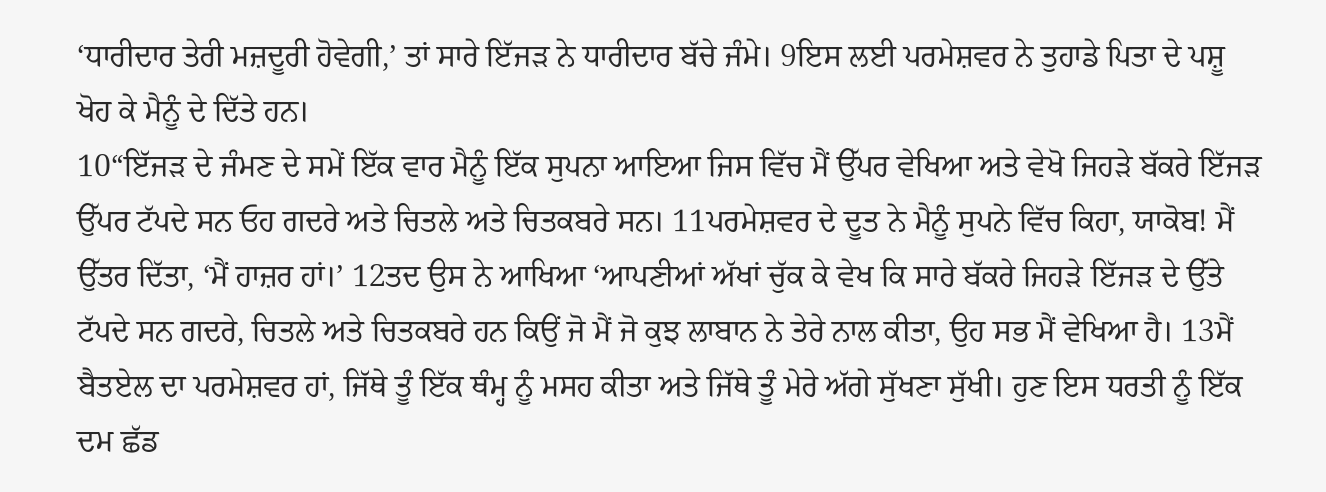‘ਧਾਰੀਦਾਰ ਤੇਰੀ ਮਜ਼ਦੂਰੀ ਹੋਵੇਗੀ,’ ਤਾਂ ਸਾਰੇ ਇੱਜੜ ਨੇ ਧਾਰੀਦਾਰ ਬੱਚੇ ਜੰਮੇ। 9ਇਸ ਲਈ ਪਰਮੇਸ਼ਵਰ ਨੇ ਤੁਹਾਡੇ ਪਿਤਾ ਦੇ ਪਸ਼ੂ ਖੋਹ ਕੇ ਮੈਨੂੰ ਦੇ ਦਿੱਤੇ ਹਨ।
10“ਇੱਜੜ ਦੇ ਜੰਮਣ ਦੇ ਸਮੇਂ ਇੱਕ ਵਾਰ ਮੈਨੂੰ ਇੱਕ ਸੁਪਨਾ ਆਇਆ ਜਿਸ ਵਿੱਚ ਮੈਂ ਉੱਪਰ ਵੇਖਿਆ ਅਤੇ ਵੇਖੋ ਜਿਹੜੇ ਬੱਕਰੇ ਇੱਜੜ ਉੱਪਰ ਟੱਪਦੇ ਸਨ ਓਹ ਗਦਰੇ ਅਤੇ ਚਿਤਲੇ ਅਤੇ ਚਿਤਕਬਰੇ ਸਨ। 11ਪਰਮੇਸ਼ਵਰ ਦੇ ਦੂਤ ਨੇ ਮੈਨੂੰ ਸੁਪਨੇ ਵਿੱਚ ਕਿਹਾ, ਯਾਕੋਬ! ਮੈਂ ਉੱਤਰ ਦਿੱਤਾ, ‘ਮੈਂ ਹਾਜ਼ਰ ਹਾਂ।’ 12ਤਦ ਉਸ ਨੇ ਆਖਿਆ ‘ਆਪਣੀਆਂ ਅੱਖਾਂ ਚੁੱਕ ਕੇ ਵੇਖ ਕਿ ਸਾਰੇ ਬੱਕਰੇ ਜਿਹੜੇ ਇੱਜੜ ਦੇ ਉੱਤੇ ਟੱਪਦੇ ਸਨ ਗਦਰੇ, ਚਿਤਲੇ ਅਤੇ ਚਿਤਕਬਰੇ ਹਨ ਕਿਉਂ ਜੋ ਮੈਂ ਜੋ ਕੁਝ ਲਾਬਾਨ ਨੇ ਤੇਰੇ ਨਾਲ ਕੀਤਾ, ਉਹ ਸਭ ਮੈਂ ਵੇਖਿਆ ਹੈ। 13ਮੈਂ ਬੈਤਏਲ ਦਾ ਪਰਮੇਸ਼ਵਰ ਹਾਂ, ਜਿੱਥੇ ਤੂੰ ਇੱਕ ਥੰਮ੍ਹ ਨੂੰ ਮਸਹ ਕੀਤਾ ਅਤੇ ਜਿੱਥੇ ਤੂੰ ਮੇਰੇ ਅੱਗੇ ਸੁੱਖਣਾ ਸੁੱਖੀ। ਹੁਣ ਇਸ ਧਰਤੀ ਨੂੰ ਇੱਕ ਦਮ ਛੱਡ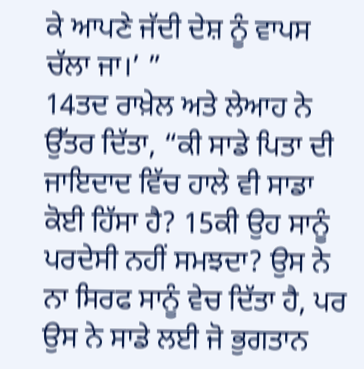ਕੇ ਆਪਣੇ ਜੱਦੀ ਦੇਸ਼ ਨੂੰ ਵਾਪਸ ਚੱਲਾ ਜਾ।’ ”
14ਤਦ ਰਾਖ਼ੇਲ ਅਤੇ ਲੇਆਹ ਨੇ ਉੱਤਰ ਦਿੱਤਾ, “ਕੀ ਸਾਡੇ ਪਿਤਾ ਦੀ ਜਾਇਦਾਦ ਵਿੱਚ ਹਾਲੇ ਵੀ ਸਾਡਾ ਕੋਈ ਹਿੱਸਾ ਹੈ? 15ਕੀ ਉਹ ਸਾਨੂੰ ਪਰਦੇਸੀ ਨਹੀਂ ਸਮਝਦਾ? ਉਸ ਨੇ ਨਾ ਸਿਰਫ ਸਾਨੂੰ ਵੇਚ ਦਿੱਤਾ ਹੈ, ਪਰ ਉਸ ਨੇ ਸਾਡੇ ਲਈ ਜੋ ਭੁਗਤਾਨ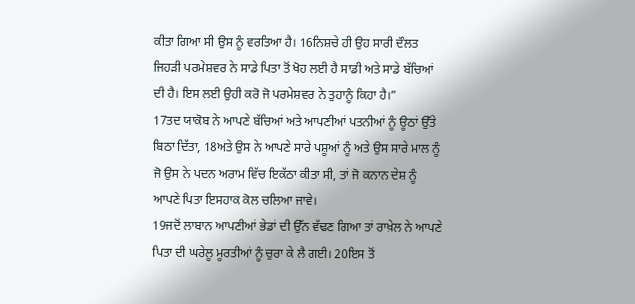ਕੀਤਾ ਗਿਆ ਸੀ ਉਸ ਨੂੰ ਵਰਤਿਆ ਹੈ। 16ਨਿਸ਼ਚੇ ਹੀ ਉਹ ਸਾਰੀ ਦੌਲਤ ਜਿਹੜੀ ਪਰਮੇਸ਼ਵਰ ਨੇ ਸਾਡੇ ਪਿਤਾ ਤੋਂ ਖੋਹ ਲਈ ਹੈ ਸਾਡੀ ਅਤੇ ਸਾਡੇ ਬੱਚਿਆਂ ਦੀ ਹੈ। ਇਸ ਲਈ ਉਹੀ ਕਰੋ ਜੋ ਪਰਮੇਸ਼ਵਰ ਨੇ ਤੁਹਾਨੂੰ ਕਿਹਾ ਹੈ।”
17ਤਦ ਯਾਕੋਬ ਨੇ ਆਪਣੇ ਬੱਚਿਆਂ ਅਤੇ ਆਪਣੀਆਂ ਪਤਨੀਆਂ ਨੂੰ ਊਠਾਂ ਉੱਤੇ ਬਿਠਾ ਦਿੱਤਾ, 18ਅਤੇ ਉਸ ਨੇ ਆਪਣੇ ਸਾਰੇ ਪਸ਼ੂਆਂ ਨੂੰ ਅਤੇ ਉਸ ਸਾਰੇ ਮਾਲ ਨੂੰ ਜੋ ਉਸ ਨੇ ਪਦਨ ਅਰਾਮ ਵਿੱਚ ਇਕੱਠਾ ਕੀਤਾ ਸੀ, ਤਾਂ ਜੋ ਕਨਾਨ ਦੇਸ਼ ਨੂੰ ਆਪਣੇ ਪਿਤਾ ਇਸਹਾਕ ਕੋਲ ਚਲਿਆ ਜਾਵੇ।
19ਜਦੋਂ ਲਾਬਾਨ ਆਪਣੀਆਂ ਭੇਡਾਂ ਦੀ ਉੱਨ ਵੱਢਣ ਗਿਆ ਤਾਂ ਰਾਖ਼ੇਲ ਨੇ ਆਪਣੇ ਪਿਤਾ ਦੀ ਘਰੇਲੂ ਮੂਰਤੀਆਂ ਨੂੰ ਚੁਰਾ ਕੇ ਲੈ ਗਈ। 20ਇਸ ਤੋਂ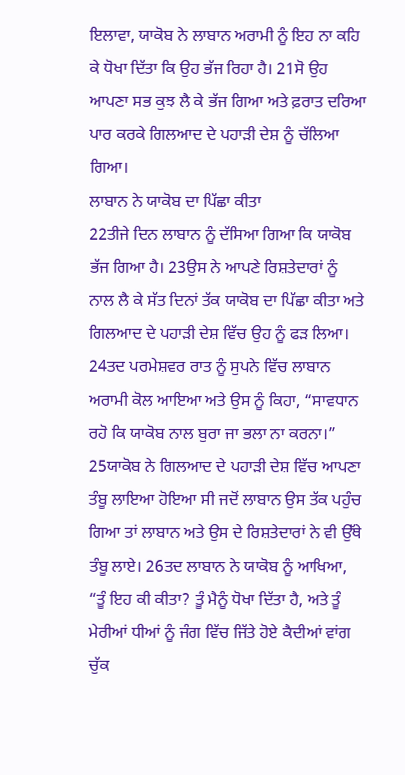ਇਲਾਵਾ, ਯਾਕੋਬ ਨੇ ਲਾਬਾਨ ਅਰਾਮੀ ਨੂੰ ਇਹ ਨਾ ਕਹਿ ਕੇ ਧੋਖਾ ਦਿੱਤਾ ਕਿ ਉਹ ਭੱਜ ਰਿਹਾ ਹੈ। 21ਸੋ ਉਹ ਆਪਣਾ ਸਭ ਕੁਝ ਲੈ ਕੇ ਭੱਜ ਗਿਆ ਅਤੇ ਫ਼ਰਾਤ ਦਰਿਆ ਪਾਰ ਕਰਕੇ ਗਿਲਆਦ ਦੇ ਪਹਾੜੀ ਦੇਸ਼ ਨੂੰ ਚੱਲਿਆ ਗਿਆ।
ਲਾਬਾਨ ਨੇ ਯਾਕੋਬ ਦਾ ਪਿੱਛਾ ਕੀਤਾ
22ਤੀਜੇ ਦਿਨ ਲਾਬਾਨ ਨੂੰ ਦੱਸਿਆ ਗਿਆ ਕਿ ਯਾਕੋਬ ਭੱਜ ਗਿਆ ਹੈ। 23ਉਸ ਨੇ ਆਪਣੇ ਰਿਸ਼ਤੇਦਾਰਾਂ ਨੂੰ ਨਾਲ ਲੈ ਕੇ ਸੱਤ ਦਿਨਾਂ ਤੱਕ ਯਾਕੋਬ ਦਾ ਪਿੱਛਾ ਕੀਤਾ ਅਤੇ ਗਿਲਆਦ ਦੇ ਪਹਾੜੀ ਦੇਸ਼ ਵਿੱਚ ਉਹ ਨੂੰ ਫੜ ਲਿਆ। 24ਤਦ ਪਰਮੇਸ਼ਵਰ ਰਾਤ ਨੂੰ ਸੁਪਨੇ ਵਿੱਚ ਲਾਬਾਨ ਅਰਾਮੀ ਕੋਲ ਆਇਆ ਅਤੇ ਉਸ ਨੂੰ ਕਿਹਾ, “ਸਾਵਧਾਨ ਰਹੋ ਕਿ ਯਾਕੋਬ ਨਾਲ ਬੁਰਾ ਜਾ ਭਲਾ ਨਾ ਕਰਨਾ।”
25ਯਾਕੋਬ ਨੇ ਗਿਲਆਦ ਦੇ ਪਹਾੜੀ ਦੇਸ਼ ਵਿੱਚ ਆਪਣਾ ਤੰਬੂ ਲਾਇਆ ਹੋਇਆ ਸੀ ਜਦੋਂ ਲਾਬਾਨ ਉਸ ਤੱਕ ਪਹੁੰਚ ਗਿਆ ਤਾਂ ਲਾਬਾਨ ਅਤੇ ਉਸ ਦੇ ਰਿਸ਼ਤੇਦਾਰਾਂ ਨੇ ਵੀ ਉੱਥੇ ਤੰਬੂ ਲਾਏ। 26ਤਦ ਲਾਬਾਨ ਨੇ ਯਾਕੋਬ ਨੂੰ ਆਖਿਆ, “ਤੂੰ ਇਹ ਕੀ ਕੀਤਾ? ਤੂੰ ਮੈਨੂੰ ਧੋਖਾ ਦਿੱਤਾ ਹੈ, ਅਤੇ ਤੂੰ ਮੇਰੀਆਂ ਧੀਆਂ ਨੂੰ ਜੰਗ ਵਿੱਚ ਜਿੱਤੇ ਹੋਏ ਕੈਦੀਆਂ ਵਾਂਗ ਚੁੱਕ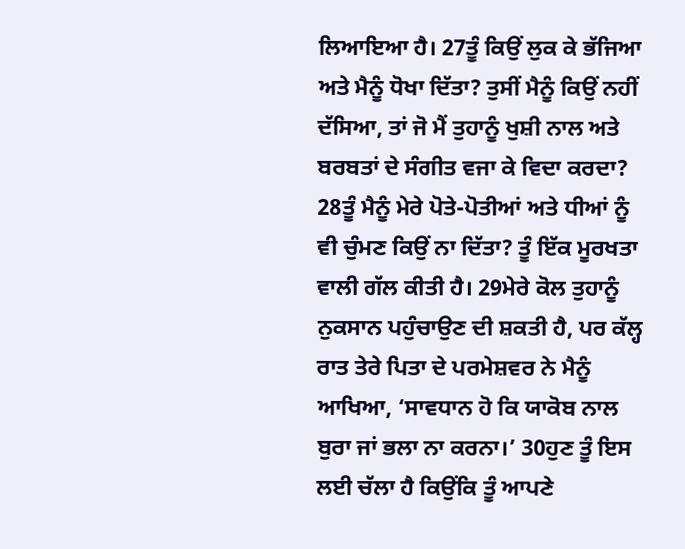ਲਿਆਇਆ ਹੈ। 27ਤੂੰ ਕਿਉਂ ਲੁਕ ਕੇ ਭੱਜਿਆ ਅਤੇ ਮੈਨੂੰ ਧੋਖਾ ਦਿੱਤਾ? ਤੁਸੀਂ ਮੈਨੂੰ ਕਿਉਂ ਨਹੀਂ ਦੱਸਿਆ, ਤਾਂ ਜੋ ਮੈਂ ਤੁਹਾਨੂੰ ਖੁਸ਼ੀ ਨਾਲ ਅਤੇ ਬਰਬਤਾਂ ਦੇ ਸੰਗੀਤ ਵਜਾ ਕੇ ਵਿਦਾ ਕਰਦਾ? 28ਤੂੰ ਮੈਨੂੰ ਮੇਰੇ ਪੋਤੇ-ਪੋਤੀਆਂ ਅਤੇ ਧੀਆਂ ਨੂੰ ਵੀ ਚੁੰਮਣ ਕਿਉਂ ਨਾ ਦਿੱਤਾ? ਤੂੰ ਇੱਕ ਮੂਰਖਤਾ ਵਾਲੀ ਗੱਲ ਕੀਤੀ ਹੈ। 29ਮੇਰੇ ਕੋਲ ਤੁਹਾਨੂੰ ਨੁਕਸਾਨ ਪਹੁੰਚਾਉਣ ਦੀ ਸ਼ਕਤੀ ਹੈ, ਪਰ ਕੱਲ੍ਹ ਰਾਤ ਤੇਰੇ ਪਿਤਾ ਦੇ ਪਰਮੇਸ਼ਵਰ ਨੇ ਮੈਨੂੰ ਆਖਿਆ, ‘ਸਾਵਧਾਨ ਹੋ ਕਿ ਯਾਕੋਬ ਨਾਲ ਬੁਰਾ ਜਾਂ ਭਲਾ ਨਾ ਕਰਨਾ।’ 30ਹੁਣ ਤੂੰ ਇਸ ਲਈ ਚੱਲਾ ਹੈ ਕਿਉਂਕਿ ਤੂੰ ਆਪਣੇ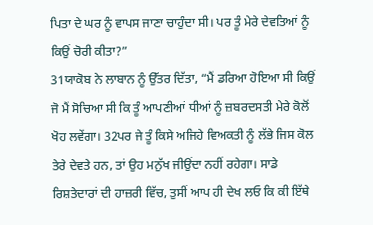ਪਿਤਾ ਦੇ ਘਰ ਨੂੰ ਵਾਪਸ ਜਾਣਾ ਚਾਹੁੰਦਾ ਸੀ। ਪਰ ਤੂੰ ਮੇਰੇ ਦੇਵਤਿਆਂ ਨੂੰ ਕਿਉਂ ਚੋਰੀ ਕੀਤਾ?”
31ਯਾਕੋਬ ਨੇ ਲਾਬਾਨ ਨੂੰ ਉੱਤਰ ਦਿੱਤਾ, “ਮੈਂ ਡਰਿਆ ਹੋਇਆ ਸੀ ਕਿਉਂ ਜੋ ਮੈਂ ਸੋਚਿਆ ਸੀ ਕਿ ਤੂੰ ਆਪਣੀਆਂ ਧੀਆਂ ਨੂੰ ਜ਼ਬਰਦਸਤੀ ਮੇਰੇ ਕੋਲੋਂ ਖੋਹ ਲਵੇਂਗਾ। 32ਪਰ ਜੇ ਤੂੰ ਕਿਸੇ ਅਜਿਹੇ ਵਿਅਕਤੀ ਨੂੰ ਲੱਭੇ ਜਿਸ ਕੋਲ ਤੇਰੇ ਦੇਵਤੇ ਹਨ, ਤਾਂ ਉਹ ਮਨੁੱਖ ਜੀਉਂਦਾ ਨਹੀਂ ਰਹੇਗਾ। ਸਾਡੇ ਰਿਸ਼ਤੇਦਾਰਾਂ ਦੀ ਹਾਜ਼ਰੀ ਵਿੱਚ, ਤੁਸੀਂ ਆਪ ਹੀ ਦੇਖ ਲਓ ਕਿ ਕੀ ਇੱਥੇ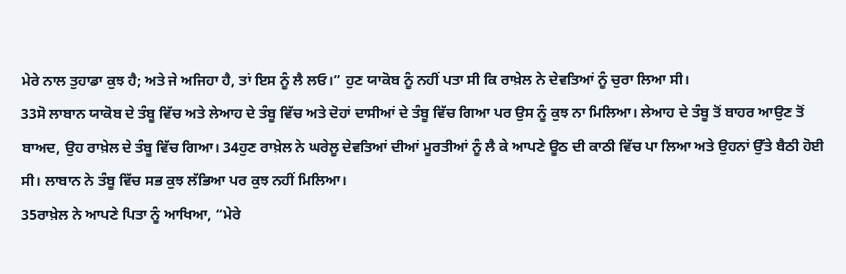ਮੇਰੇ ਨਾਲ ਤੁਹਾਡਾ ਕੁਝ ਹੈ; ਅਤੇ ਜੇ ਅਜਿਹਾ ਹੈ, ਤਾਂ ਇਸ ਨੂੰ ਲੈ ਲਓ।” ਹੁਣ ਯਾਕੋਬ ਨੂੰ ਨਹੀਂ ਪਤਾ ਸੀ ਕਿ ਰਾਖ਼ੇਲ ਨੇ ਦੇਵਤਿਆਂ ਨੂੰ ਚੁਰਾ ਲਿਆ ਸੀ।
33ਸੋ ਲਾਬਾਨ ਯਾਕੋਬ ਦੇ ਤੰਬੂ ਵਿੱਚ ਅਤੇ ਲੇਆਹ ਦੇ ਤੰਬੂ ਵਿੱਚ ਅਤੇ ਦੋਹਾਂ ਦਾਸੀਆਂ ਦੇ ਤੰਬੂ ਵਿੱਚ ਗਿਆ ਪਰ ਉਸ ਨੂੰ ਕੁਝ ਨਾ ਮਿਲਿਆ। ਲੇਆਹ ਦੇ ਤੰਬੂ ਤੋਂ ਬਾਹਰ ਆਉਣ ਤੋਂ ਬਾਅਦ, ਉਹ ਰਾਖ਼ੇਲ ਦੇ ਤੰਬੂ ਵਿੱਚ ਗਿਆ। 34ਹੁਣ ਰਾਖ਼ੇਲ ਨੇ ਘਰੇਲੂ ਦੇਵਤਿਆਂ ਦੀਆਂ ਮੂਰਤੀਆਂ ਨੂੰ ਲੈ ਕੇ ਆਪਣੇ ਊਠ ਦੀ ਕਾਠੀ ਵਿੱਚ ਪਾ ਲਿਆ ਅਤੇ ਉਹਨਾਂ ਉੱਤੇ ਬੈਠੀ ਹੋਈ ਸੀ। ਲਾਬਾਨ ਨੇ ਤੰਬੂ ਵਿੱਚ ਸਭ ਕੁਝ ਲੱਭਿਆ ਪਰ ਕੁਝ ਨਹੀਂ ਮਿਲਿਆ।
35ਰਾਖ਼ੇਲ ਨੇ ਆਪਣੇ ਪਿਤਾ ਨੂੰ ਆਖਿਆ, “ਮੇਰੇ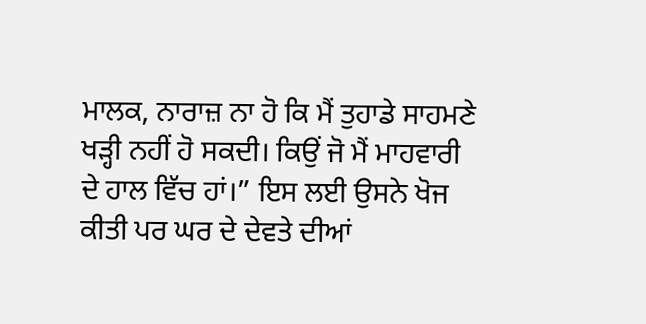ਮਾਲਕ, ਨਾਰਾਜ਼ ਨਾ ਹੋ ਕਿ ਮੈਂ ਤੁਹਾਡੇ ਸਾਹਮਣੇ ਖੜ੍ਹੀ ਨਹੀਂ ਹੋ ਸਕਦੀ। ਕਿਉਂ ਜੋ ਮੈਂ ਮਾਹਵਾਰੀ ਦੇ ਹਾਲ ਵਿੱਚ ਹਾਂ।” ਇਸ ਲਈ ਉਸਨੇ ਖੋਜ ਕੀਤੀ ਪਰ ਘਰ ਦੇ ਦੇਵਤੇ ਦੀਆਂ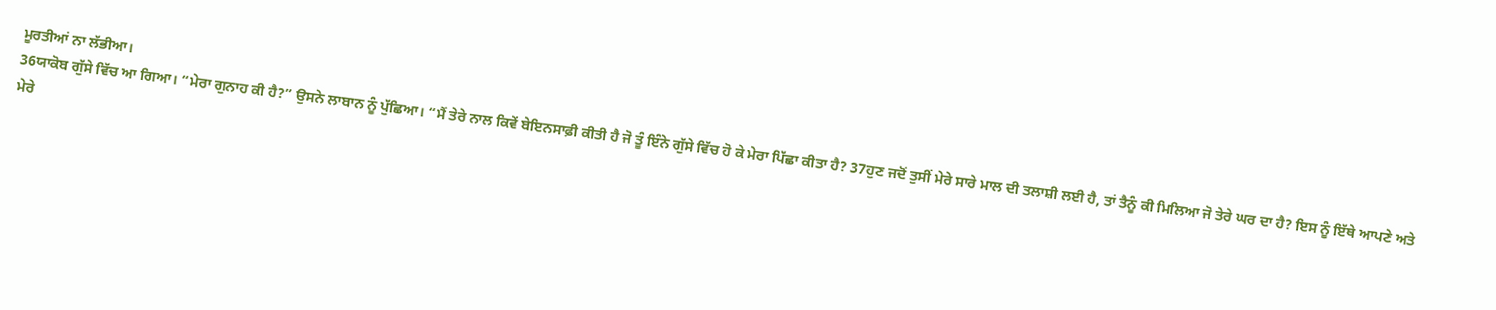ਮੂਰਤੀਆਂ ਨਾ ਲੱਭੀਆ।
36ਯਾਕੋਬ ਗੁੱਸੇ ਵਿੱਚ ਆ ਗਿਆ। “ਮੇਰਾ ਗੁਨਾਹ ਕੀ ਹੈ?” ਉਸਨੇ ਲਾਬਾਨ ਨੂੰ ਪੁੱਛਿਆ। “ਮੈਂ ਤੇਰੇ ਨਾਲ ਕਿਵੇਂ ਬੇਇਨਸਾਫ਼ੀ ਕੀਤੀ ਹੈ ਜੋ ਤੂੰ ਇੰਨੇ ਗੁੱਸੇ ਵਿੱਚ ਹੋ ਕੇ ਮੇਰਾ ਪਿੱਛਾ ਕੀਤਾ ਹੈ? 37ਹੁਣ ਜਦੋਂ ਤੁਸੀਂ ਮੇਰੇ ਸਾਰੇ ਮਾਲ ਦੀ ਤਲਾਸ਼ੀ ਲਈ ਹੈ, ਤਾਂ ਤੈਨੂੰ ਕੀ ਮਿਲਿਆ ਜੋ ਤੇਰੇ ਘਰ ਦਾ ਹੈ? ਇਸ ਨੂੰ ਇੱਥੇ ਆਪਣੇ ਅਤੇ ਮੇਰੇ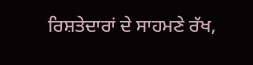ਰਿਸ਼ਤੇਦਾਰਾਂ ਦੇ ਸਾਹਮਣੇ ਰੱਖ,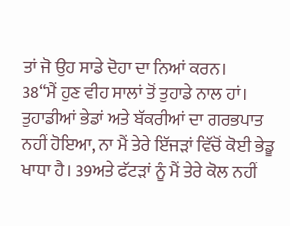ਤਾਂ ਜੋ ਉਹ ਸਾਡੇ ਦੋਹਾ ਦਾ ਨਿਆਂ ਕਰਨ।
38“ਮੈਂ ਹੁਣ ਵੀਹ ਸਾਲਾਂ ਤੋਂ ਤੁਹਾਡੇ ਨਾਲ ਹਾਂ। ਤੁਹਾਡੀਆਂ ਭੇਡਾਂ ਅਤੇ ਬੱਕਰੀਆਂ ਦਾ ਗਰਭਪਾਤ ਨਹੀਂ ਹੋਇਆ, ਨਾ ਮੈਂ ਤੇਰੇ ਇੱਜੜਾਂ ਵਿੱਚੋਂ ਕੋਈ ਭੇਡੂ ਖਾਧਾ ਹੈ। 39ਅਤੇ ਫੱਟੜਾਂ ਨੂੰ ਮੈਂ ਤੇਰੇ ਕੋਲ ਨਹੀਂ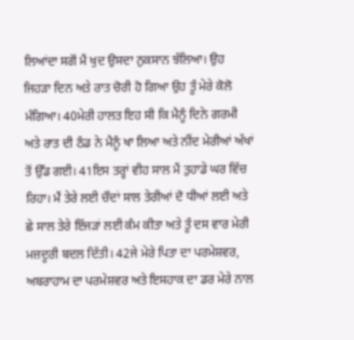ਲਿਆਂਦਾ ਸਗੋਂ ਮੈਂ ਖੁਦ ਉਸਦਾ ਨੁਕਸਾਨ ਝੱਲਿਆ। ਉਹ ਜਿਹੜਾ ਦਿਨ ਅਤੇ ਰਾਤ ਚੋਰੀ ਹੋ ਗਿਆ ਉਹ ਤੂੰ ਮੇਰੇ ਕੋਲੋ ਮੰਗਿਆ। 40ਮੇਰੀ ਹਾਲਤ ਇਹ ਸੀ ਕਿ ਮੈਨੂੰ ਦਿਨੇ ਗਰਮੀ ਅਤੇ ਰਾਤ ਦੀ ਠੰਡ ਨੇ ਮੈਨੂੰ ਖਾ ਲਿਆ ਅਤੇ ਨੀਂਦ ਮੇਰੀਆਂ ਅੱਖਾਂ ਤੋਂ ਉੱਡ ਗਈ। 41ਇਸ ਤਰ੍ਹਾਂ ਵੀਹ ਸਾਲ ਮੈਂ ਤੁਹਾਡੇ ਘਰ ਵਿੱਚ ਰਿਹਾ। ਮੈਂ ਤੇਰੇ ਲਈ ਚੌਦਾਂ ਸਾਲ ਤੇਰੀਆਂ ਦੋ ਧੀਆਂ ਲਈ ਅਤੇ ਛੇ ਸਾਲ ਤੇਰੇ ਇੱਜੜਾਂ ਲਈ ਕੰਮ ਕੀਤਾ ਅਤੇ ਤੂੰ ਦਸ ਵਾਰ ਮੇਰੀ ਮਜ਼ਦੂਰੀ ਬਦਲ ਦਿੱਤੀ। 42ਜੇ ਮੇਰੇ ਪਿਤਾ ਦਾ ਪਰਮੇਸ਼ਵਰ, ਅਬਰਾਹਾਮ ਦਾ ਪਰਮੇਸ਼ਵਰ ਅਤੇ ਇਸਹਾਕ ਦਾ ਡਰ ਮੇਰੇ ਨਾਲ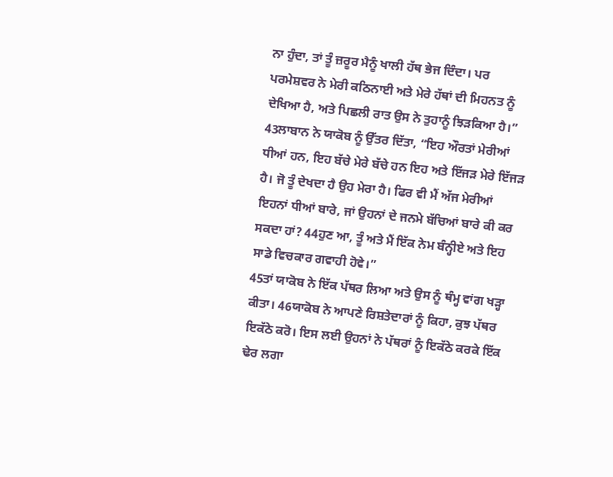ਨਾ ਹੁੰਦਾ, ਤਾਂ ਤੂੰ ਜ਼ਰੂਰ ਮੈਨੂੰ ਖਾਲੀ ਹੱਥ ਭੇਜ ਦਿੰਦਾ। ਪਰ ਪਰਮੇਸ਼ਵਰ ਨੇ ਮੇਰੀ ਕਠਿਨਾਈ ਅਤੇ ਮੇਰੇ ਹੱਥਾਂ ਦੀ ਮਿਹਨਤ ਨੂੰ ਦੇਖਿਆ ਹੈ, ਅਤੇ ਪਿਛਲੀ ਰਾਤ ਉਸ ਨੇ ਤੁਹਾਨੂੰ ਝਿੜਕਿਆ ਹੈ।”
43ਲਾਬਾਨ ਨੇ ਯਾਕੋਬ ਨੂੰ ਉੱਤਰ ਦਿੱਤਾ, “ਇਹ ਔਰਤਾਂ ਮੇਰੀਆਂ ਧੀਆਂ ਹਨ, ਇਹ ਬੱਚੇ ਮੇਰੇ ਬੱਚੇ ਹਨ ਇਹ ਅਤੇ ਇੱਜੜ ਮੇਰੇ ਇੱਜੜ ਹੈ। ਜੋ ਤੂੰ ਦੇਖਦਾ ਹੈ ਉਹ ਮੇਰਾ ਹੈ। ਫਿਰ ਵੀ ਮੈਂ ਅੱਜ ਮੇਰੀਆਂ ਇਹਨਾਂ ਧੀਆਂ ਬਾਰੇ, ਜਾਂ ਉਹਨਾਂ ਦੇ ਜਨਮੇ ਬੱਚਿਆਂ ਬਾਰੇ ਕੀ ਕਰ ਸਕਦਾ ਹਾਂ? 44ਹੁਣ ਆ, ਤੂੰ ਅਤੇ ਮੈਂ ਇੱਕ ਨੇਮ ਬੰਨ੍ਹੀਏ ਅਤੇ ਇਹ ਸਾਡੇ ਵਿਚਕਾਰ ਗਵਾਹੀ ਹੋਵੇ।”
45ਤਾਂ ਯਾਕੋਬ ਨੇ ਇੱਕ ਪੱਥਰ ਲਿਆ ਅਤੇ ਉਸ ਨੂੰ ਥੰਮ੍ਹ ਵਾਂਗ ਖੜ੍ਹਾ ਕੀਤਾ। 46ਯਾਕੋਬ ਨੇ ਆਪਣੇ ਰਿਸ਼ਤੇਦਾਰਾਂ ਨੂੰ ਕਿਹਾ, ਕੁਝ ਪੱਥਰ ਇਕੱਠੇ ਕਰੋ। ਇਸ ਲਈ ਉਹਨਾਂ ਨੇ ਪੱਥਰਾਂ ਨੂੰ ਇਕੱਠੇ ਕਰਕੇ ਇੱਕ ਢੇਰ ਲਗਾ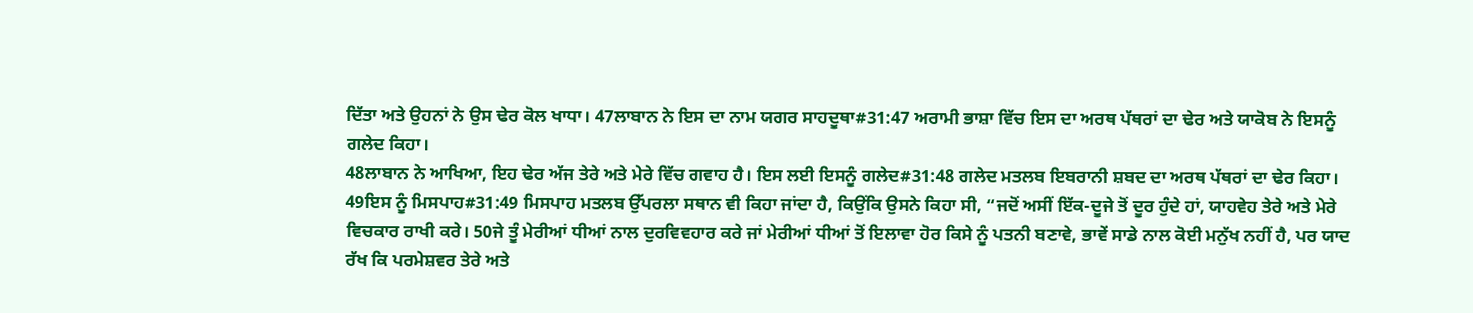ਦਿੱਤਾ ਅਤੇ ਉਹਨਾਂ ਨੇ ਉਸ ਢੇਰ ਕੋਲ ਖਾਧਾ। 47ਲਾਬਾਨ ਨੇ ਇਸ ਦਾ ਨਾਮ ਯਗਰ ਸਾਹਦੂਥਾ#31:47 ਅਰਾਮੀ ਭਾਸ਼ਾ ਵਿੱਚ ਇਸ ਦਾ ਅਰਥ ਪੱਥਰਾਂ ਦਾ ਢੇਰ ਅਤੇ ਯਾਕੋਬ ਨੇ ਇਸਨੂੰ ਗਲੇਦ ਕਿਹਾ।
48ਲਾਬਾਨ ਨੇ ਆਖਿਆ, ਇਹ ਢੇਰ ਅੱਜ ਤੇਰੇ ਅਤੇ ਮੇਰੇ ਵਿੱਚ ਗਵਾਹ ਹੈ। ਇਸ ਲਈ ਇਸਨੂੰ ਗਲੇਦ#31:48 ਗਲੇਦ ਮਤਲਬ ਇਬਰਾਨੀ ਸ਼ਬਦ ਦਾ ਅਰਥ ਪੱਥਰਾਂ ਦਾ ਢੇਰ ਕਿਹਾ। 49ਇਸ ਨੂੰ ਮਿਸਪਾਹ#31:49 ਮਿਸਪਾਹ ਮਤਲਬ ਉੱਪਰਲਾ ਸਥਾਨ ਵੀ ਕਿਹਾ ਜਾਂਦਾ ਹੈ, ਕਿਉਂਕਿ ਉਸਨੇ ਕਿਹਾ ਸੀ, “ਜਦੋਂ ਅਸੀਂ ਇੱਕ-ਦੂਜੇ ਤੋਂ ਦੂਰ ਹੁੰਦੇ ਹਾਂ, ਯਾਹਵੇਹ ਤੇਰੇ ਅਤੇ ਮੇਰੇ ਵਿਚਕਾਰ ਰਾਖੀ ਕਰੇ। 50ਜੇ ਤੂੰ ਮੇਰੀਆਂ ਧੀਆਂ ਨਾਲ ਦੁਰਵਿਵਹਾਰ ਕਰੇ ਜਾਂ ਮੇਰੀਆਂ ਧੀਆਂ ਤੋਂ ਇਲਾਵਾ ਹੋਰ ਕਿਸੇ ਨੂੰ ਪਤਨੀ ਬਣਾਵੇ, ਭਾਵੇਂ ਸਾਡੇ ਨਾਲ ਕੋਈ ਮਨੁੱਖ ਨਹੀਂ ਹੈ, ਪਰ ਯਾਦ ਰੱਖ ਕਿ ਪਰਮੇਸ਼ਵਰ ਤੇਰੇ ਅਤੇ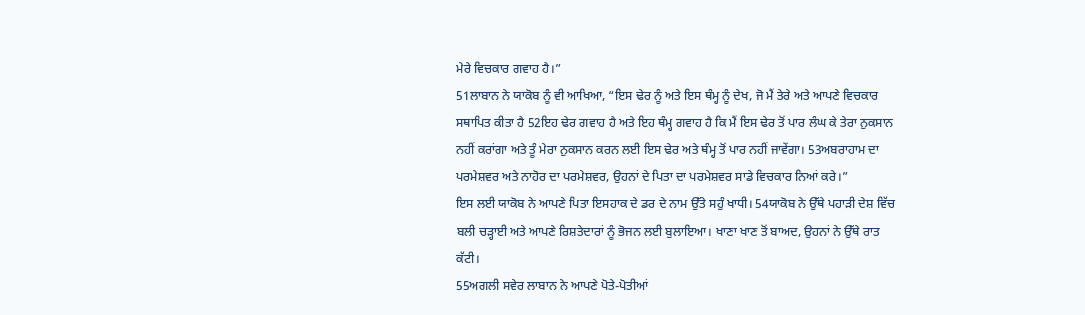ਮੇਰੇ ਵਿਚਕਾਰ ਗਵਾਹ ਹੈ।”
51ਲਾਬਾਨ ਨੇ ਯਾਕੋਬ ਨੂੰ ਵੀ ਆਖਿਆ, “ਇਸ ਢੇਰ ਨੂੰ ਅਤੇ ਇਸ ਥੰਮ੍ਹ ਨੂੰ ਦੇਖ, ਜੋ ਮੈਂ ਤੇਰੇ ਅਤੇ ਆਪਣੇ ਵਿਚਕਾਰ ਸਥਾਪਿਤ ਕੀਤਾ ਹੈ 52ਇਹ ਢੇਰ ਗਵਾਹ ਹੈ ਅਤੇ ਇਹ ਥੰਮ੍ਹ ਗਵਾਹ ਹੈ ਕਿ ਮੈਂ ਇਸ ਢੇਰ ਤੋਂ ਪਾਰ ਲੰਘ ਕੇ ਤੇਰਾ ਨੁਕਸਾਨ ਨਹੀਂ ਕਰਾਂਗਾ ਅਤੇ ਤੂੰ ਮੇਰਾ ਨੁਕਸਾਨ ਕਰਨ ਲਈ ਇਸ ਢੇਰ ਅਤੇ ਥੰਮ੍ਹ ਤੋਂ ਪਾਰ ਨਹੀਂ ਜਾਵੇਂਗਾ। 53ਅਬਰਾਹਾਮ ਦਾ ਪਰਮੇਸ਼ਵਰ ਅਤੇ ਨਾਹੋਰ ਦਾ ਪਰਮੇਸ਼ਵਰ, ਉਹਨਾਂ ਦੇ ਪਿਤਾ ਦਾ ਪਰਮੇਸ਼ਵਰ ਸਾਡੇ ਵਿਚਕਾਰ ਨਿਆਂ ਕਰੇ।”
ਇਸ ਲਈ ਯਾਕੋਬ ਨੇ ਆਪਣੇ ਪਿਤਾ ਇਸਹਾਕ ਦੇ ਡਰ ਦੇ ਨਾਮ ਉੱਤੇ ਸਹੁੰ ਖਾਧੀ। 54ਯਾਕੋਬ ਨੇ ਉੱਥੇ ਪਹਾੜੀ ਦੇਸ਼ ਵਿੱਚ ਬਲੀ ਚੜ੍ਹਾਈ ਅਤੇ ਆਪਣੇ ਰਿਸ਼ਤੇਦਾਰਾਂ ਨੂੰ ਭੋਜਨ ਲਈ ਬੁਲਾਇਆ। ਖਾਣਾ ਖਾਣ ਤੋਂ ਬਾਅਦ, ਉਹਨਾਂ ਨੇ ਉੱਥੇ ਰਾਤ ਕੱਟੀ।
55ਅਗਲੀ ਸਵੇਰ ਲਾਬਾਨ ਨੇ ਆਪਣੇ ਪੋਤੇ-ਪੋਤੀਆਂ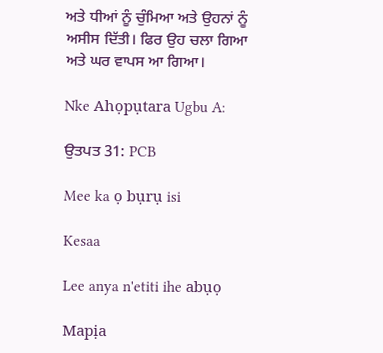ਅਤੇ ਧੀਆਂ ਨੂੰ ਚੁੰਮਿਆ ਅਤੇ ਉਹਨਾਂ ਨੂੰ ਅਸੀਸ ਦਿੱਤੀ। ਫਿਰ ਉਹ ਚਲਾ ਗਿਆ ਅਤੇ ਘਰ ਵਾਪਸ ਆ ਗਿਆ।

Nke Ahọpụtara Ugbu A:

ਉਤਪਤ 31: PCB

Mee ka ọ bụrụ isi

Kesaa

Lee anya n'etiti ihe abụọ

Mapịa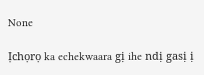None

Ịchọrọ ka echekwaara gị ihe ndị gasị ị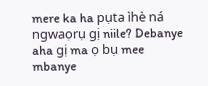mere ka ha pụta ìhè ná ngwaọrụ gị niile? Debanye aha gị ma ọ bụ mee mbanye